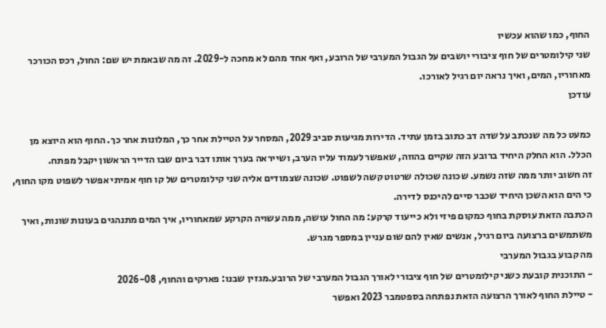החוף, כמו שהוא עכשיו
שני קילומטרים של חוף ציבורי יושבים על הגבול המערבי של הרובע, ואף אחד מהם לא מחכה ל-2029. זה מה שבאמת יש שם: החול, רכס הכורכר מאחוריו, המים, ואיך נראה יום רגיל לאורכו.
עודכן

כמעט כל מה שנכתב על שדה דב כתוב בזמן עתיד. הדירות מגיעות סביב 2029, המסחר על הטיילת אחר כך, המלונות אחר כך. החוף הוא היוצא מן הכלל. הוא החלק היחיד ברובע הזה שקיים בהווה, שאפשר לעמוד עליו הערב, ושייראה בערך אותו דבר ביום שבו הדייר הראשון יקבל מפתח.
זה חשוב יותר ממה שזה נשמע. שכונה שכולה שרטוט קשה לשפוט. שכונה שצמודים אליה שני קילומטרים של קו חוף אמיתי אפשר לשפוט מקו החוף, כי הים הוא השכן היחיד שכבר סיים להיכנס לדירה.
הכתבה הזאת עוסקת בחוף כמקום פיזי ולא כייעוד קרקע: מה החול עושה, ממה עשויה הקרקע שמאחוריו, איך המים מתנהגים בעונות שונות, ואיך משתמשים ברצועה ביום רגיל, אנשים שאין להם שום עניין במספר מגרש.
מה קבוע בגבול המערבי
- התוכנית קובעת כשני קילומטרים של חוף ציבורי לאורך הגבול המערבי של הרובע.מגזין שבנו: פארקים והחוף, 2026-08
- טיילת החוף לאורך הרצועה הזאת נפתחה בספטמבר 2023 ואפשר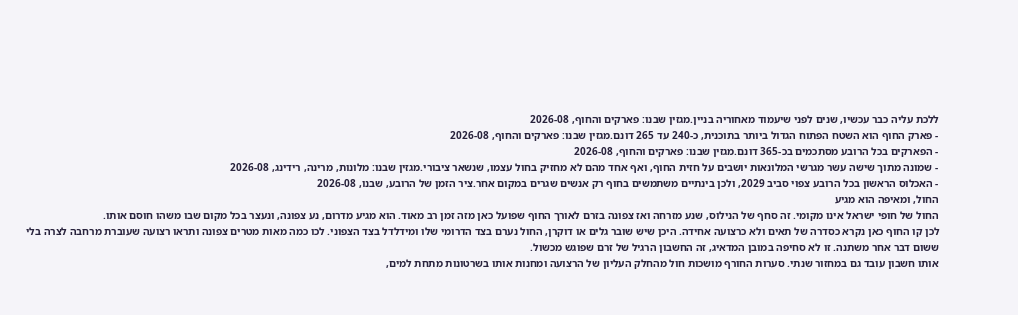ללכת עליה כבר עכשיו, שנים לפני שיעמוד מאחוריה בניין.מגזין שבנו: פארקים והחוף, 2026-08
- פארק החוף הוא השטח הפתוח הגדול ביותר בתוכנית, כ-240 עד 265 דונם.מגזין שבנו: פארקים והחוף, 2026-08
- הפארקים בכל הרובע מסתכמים בכ-365 דונם.מגזין שבנו: פארקים והחוף, 2026-08
- שמונה מתוך שישה עשר מגרשי המלונאות יושבים על חזית החוף, ואף אחד מהם לא מחזיק בחול עצמו, שנשאר ציבורי.מגזין שבנו: מלונות, מרינה, רידינג, 2026-08
- האכלוס הראשון בכל הרובע צפוי סביב 2029, ולכן בינתיים משתמשים בחוף רק אנשים שגרים במקום אחר.ציר הזמן של הרובע, שבנו, 2026-08
החול, ומאיפה הוא מגיע
החול של חופי ישראל אינו מקומי. זה סחף של הנילוס, שנע מזרחה ואז צפונה בזרם לאורך החוף שפועל כאן מזה זמן רב מאוד. הוא מגיע מדרום, נע צפונה, ונעצר בכל מקום שבו משהו חוסם אותו.
לכן קו החוף כאן נקרא כסדרה של תאים ולא כרצועה אחידה. היכן שיש שובר גלים או דוקרן, החול נערם בצד הדרומי שלו ומידלדל בצד הצפוני. לכו כמה מאות מטרים צפונה ותראו רצועה שעוברת מרחבה לצרה בלי ששום דבר אחר משתנה. זו לא סחיפה במובן המדאיג, זה החשבון הרגיל של זרם שפוגש מכשול.
אותו חשבון עובד גם במחזור שנתי. סערות החורף מושכות חול מהחלק העליון של הרצועה ומחנות אותו בשרטונות מתחת למים,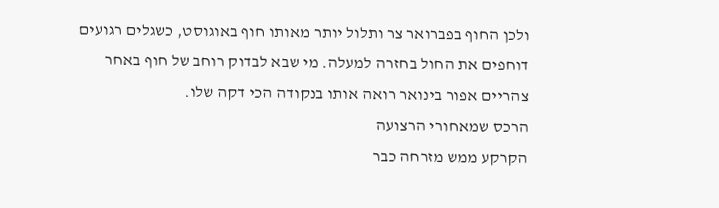ולכן החוף בפברואר צר ותלול יותר מאותו חוף באוגוסט, כשגלים רגועים דוחפים את החול בחזרה למעלה. מי שבא לבדוק רוחב של חוף באחר צהריים אפור בינואר רואה אותו בנקודה הכי דקה שלו.
הרכס שמאחורי הרצועה
הקרקע ממש מזרחה כבר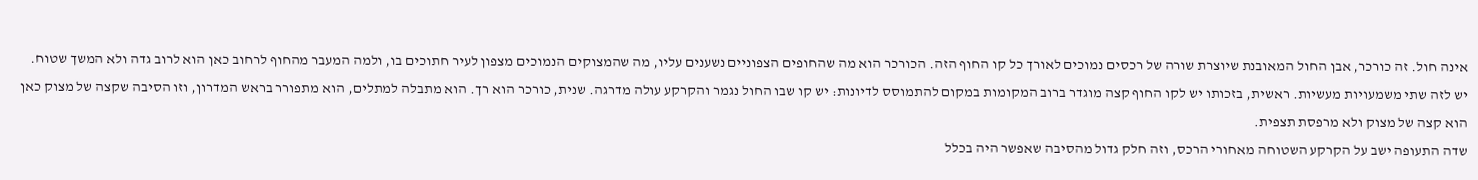אינה חול. זה כורכר, אבן החול המאובנת שיוצרת שורה של רכסים נמוכים לאורך כל קו החוף הזה. הכורכר הוא מה שהחופים הצפוניים נשענים עליו, מה שהמצוקים הנמוכים מצפון לעיר חתוכים בו, ולמה המעבר מהחוף לרחוב כאן הוא לרוב גדה ולא המשך שטוח.
יש לזה שתי משמעויות מעשיות. ראשית, בזכותו יש לקו החוף קצה מוגדר ברוב המקומות במקום להתמוסס לדיונות: יש קו שבו החול נגמר והקרקע עולה מדרגה. שנית, כורכר הוא רך. הוא מתבלה למתלים, הוא מתפורר בראש המדרון, וזו הסיבה שקצה של מצוק כאן הוא קצה של מצוק ולא מרפסת תצפית.
שדה התעופה ישב על הקרקע השטוחה מאחורי הרכס, וזה חלק גדול מהסיבה שאפשר היה בכלל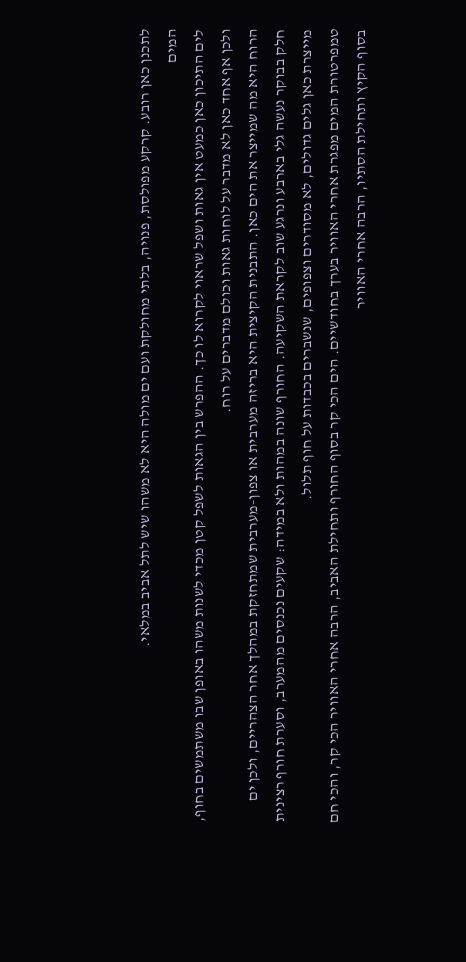לתכנן כאן רובע. קרקע מפולסת, פנויה, בלתי מחולקת ועם ים מולה היא לא משהו שיש לתל אביב במלאי.
המים
לים התיכון כאן כמעט אין גאות ושפל שראוי לקרוא לו כך. ההפרש בין הגאות לשפל קטן מכדי לשנות משהו באופן שבו משתמשים בחוף, ולכן אף אחד כאן לא מדבר על לוחות גאות וכולם מדברים על רוח.
הרוח היא מה שמייצר את הים כאן. התבנית הקיצית היא בריזה מערבית או צפון-מערבית שמתחזקת במהלך אחר הצהריים, ולכן ים חלק בבוקר נעשה גלי בארבע ונרגע שוב לקראת השקיעה. החורף שונה במהות ולא במידה: שקעים נכנסים מהמערב, וסערת חורף רצינית מייצרת כאן גלים גדולים, לא מסודרים וצפופים, שנשברים בכבדות על חוף תלול.
טמפרטורת המים מפגרת אחרי האוויר בערך בחודשיים. הים הכי קר בסוף החורף ותחילת האביב, הרבה אחרי האוויר הכי קר, והכי חם בסוף הקיץ ותחילת הסתיו, הרבה אחרי האוויר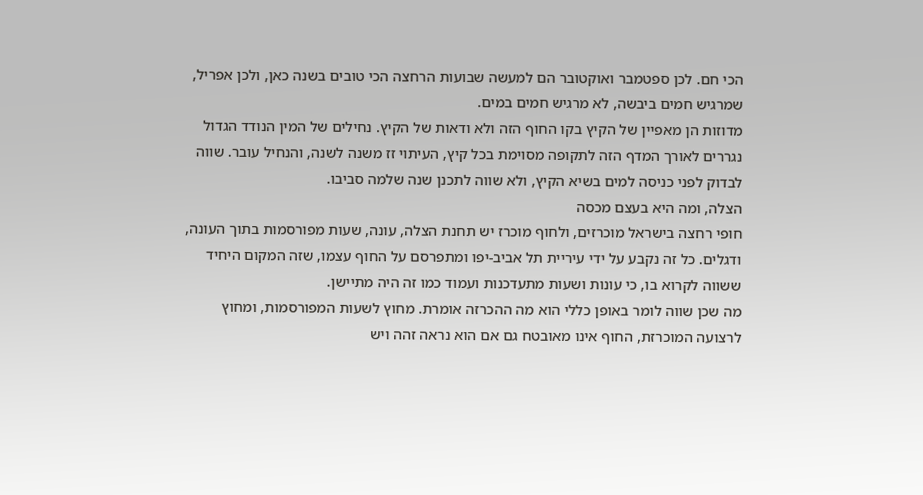הכי חם. לכן ספטמבר ואוקטובר הם למעשה שבועות הרחצה הכי טובים בשנה כאן, ולכן אפריל, שמרגיש חמים ביבשה, לא מרגיש חמים במים.
מדוזות הן מאפיין של הקיץ בקו החוף הזה ולא ודאות של הקיץ. נחילים של המין הנודד הגדול נגררים לאורך המדף הזה לתקופה מסוימת בכל קיץ, העיתוי זז משנה לשנה, והנחיל עובר. שווה לבדוק לפני כניסה למים בשיא הקיץ, ולא שווה לתכנן שנה שלמה סביבו.
הצלה, ומה היא בעצם מכסה
חופי רחצה בישראל מוכרזים, ולחוף מוכרז יש תחנת הצלה, עונה, שעות מפורסמות בתוך העונה, ודגלים. כל זה נקבע על ידי עיריית תל אביב-יפו ומתפרסם על החוף עצמו, שזה המקום היחיד ששווה לקרוא בו, כי עונות ושעות מתעדכנות ועמוד כמו זה היה מתיישן.
מה שכן שווה לומר באופן כללי הוא מה ההכרזה אומרת. מחוץ לשעות המפורסמות, ומחוץ לרצועה המוכרזת, החוף אינו מאובטח גם אם הוא נראה זהה ויש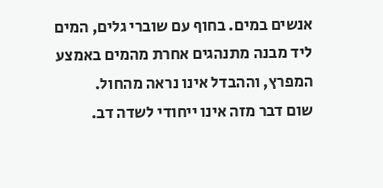אנשים במים. בחוף עם שוברי גלים, המים ליד מבנה מתנהגים אחרת מהמים באמצע המפרץ, וההבדל אינו נראה מהחול.
שום דבר מזה אינו ייחודי לשדה דב.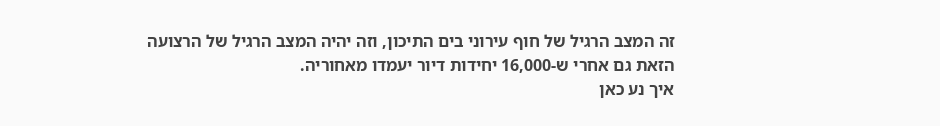זה המצב הרגיל של חוף עירוני בים התיכון, וזה יהיה המצב הרגיל של הרצועה הזאת גם אחרי ש-16,000 יחידות דיור יעמדו מאחוריה.
איך נע כאן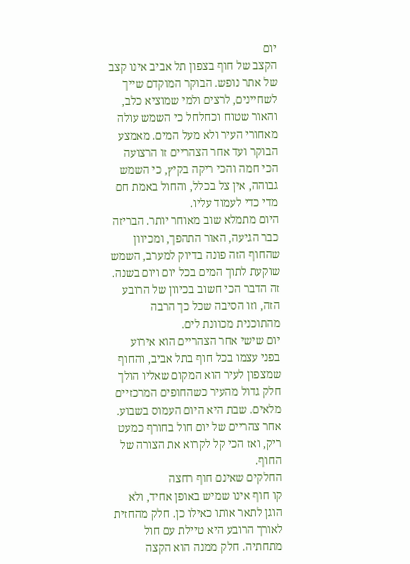יום
הקצב של חוף בצפון תל אביב אינו קצב של אתר נופש. הבוקר המוקדם שייך לשחיינים, לרצים ולמי שמוציא כלב, והאור שטוח וכחלחל כי השמש עולה מאחורי העיר ולא מעל המים. מאמצע הבוקר ועד אחר הצהריים זו הרצועה הכי חמה והכי ריקה בקיץ, כי השמש גבוהה, אין צל בכלל, והחול באמת חם מדי כדי לעמוד עליו.
היום מתמלא שוב מאוחר יותר. הבריזה כבר הגיעה, האור התהפך, ומכיוון שהחוף הזה פונה בדיוק למערב, השמש שוקעת לתוך המים בכל יום ויום בשנה. זה הדבר הכי חשוב בכיוון של הרובע הזה, וזו הסיבה שכל כך הרבה מהתוכנית מכוונת לים.
יום שישי אחר הצהריים הוא אירוע בפני עצמו בכל חוף בתל אביב, והחוף שמצפון לעיר הוא המקום שאליו הולך חלק גדול מהעיר כשהחופים המרכזיים מלאים. שבת היא היום העמוס בשבוע. אחר צהריים של יום חול בחורף כמעט ריק, ואז הכי קל לקרוא את הצורה של החוף.
החלקים שאינם חוף רחצה
קו חוף אינו שמיש באופן אחיד, ולא הוגן לתאר אותו כאילו כן. חלק מהחזית לאורך הרובע היא טיילת עם חול מתחתיה. חלק ממנה הוא הקצה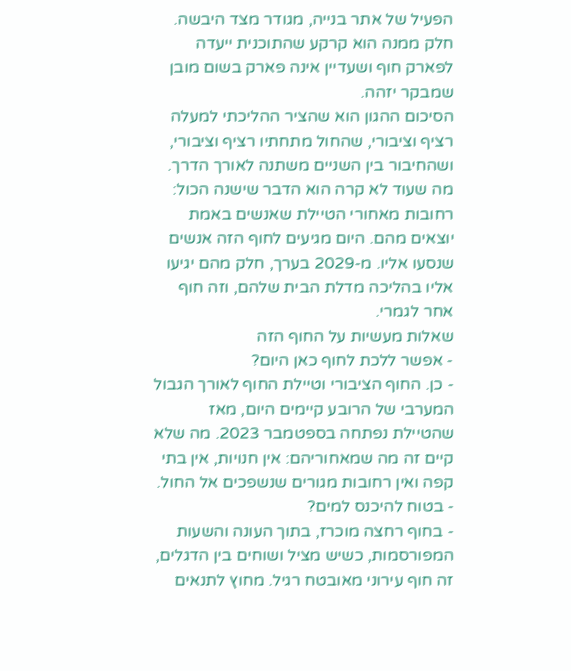הפעיל של אתר בנייה, מגודר מצד היבשה. חלק ממנה הוא קרקע שהתוכנית ייעדה לפארק חוף ושעדיין אינה פארק בשום מובן שמבקר יזהה.
הסיכום ההגון הוא שהציר ההליכתי למעלה רציף וציבורי, שהחול מתחתיו רציף וציבורי, ושהחיבור בין השניים משתנה לאורך הדרך. מה שעוד לא קרה הוא הדבר שישנה הכול: רחובות מאחורי הטיילת שאנשים באמת יוצאים מהם. היום מגיעים לחוף הזה אנשים שנסעו אליו. מ-2029 בערך, חלק מהם יגיעו אליו בהליכה מדלת הבית שלהם, וזה חוף אחר לגמרי.
שאלות מעשיות על החוף הזה
- אפשר ללכת לחוף כאן היום?
- כן. החוף הציבורי וטיילת החוף לאורך הגבול המערבי של הרובע קיימים היום, מאז שהטיילת נפתחה בספטמבר 2023. מה שלא קיים זה מה שמאחוריהם: אין חנויות, אין בתי קפה ואין רחובות מגורים שנשפכים אל החול.
- בטוח להיכנס למים?
- בחוף רחצה מוכרז, בתוך העונה והשעות המפורסמות, כשיש מציל ושוחים בין הדגלים, זה חוף עירוני מאובטח רגיל. מחוץ לתנאים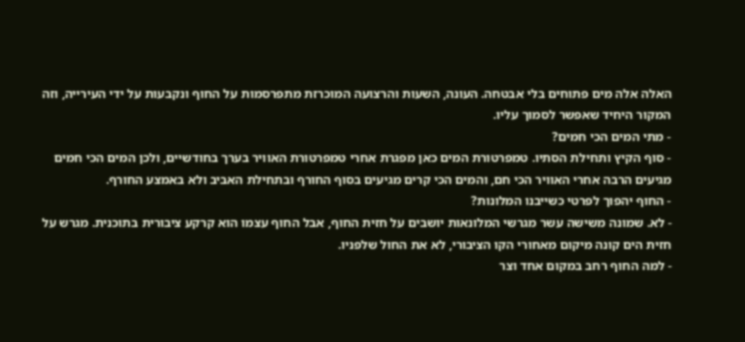האלה אלה מים פתוחים בלי אבטחה. העונה, השעות והרצועה המוכרזת מתפרסמות על החוף ונקבעות על ידי העירייה, וזה המקור היחיד שאפשר לסמוך עליו.
- מתי המים הכי חמים?
- סוף הקיץ ותחילת הסתיו. טמפרטורת המים כאן מפגרת אחרי טמפרטורת האוויר בערך בחודשיים, ולכן המים הכי חמים מגיעים הרבה אחרי האוויר הכי חם, והמים הכי קרים מגיעים בסוף החורף ובתחילת האביב ולא באמצע החורף.
- החוף יהפוך לפרטי כשייבנו המלונות?
- לא. שמונה משישה עשר מגרשי המלונאות יושבים על חזית החוף, אבל החוף עצמו הוא קרקע ציבורית בתוכנית. מגרש על חזית הים קונה מיקום מאחורי הקו הציבורי, לא את החול שלפניו.
- למה החוף רחב במקום אחד וצר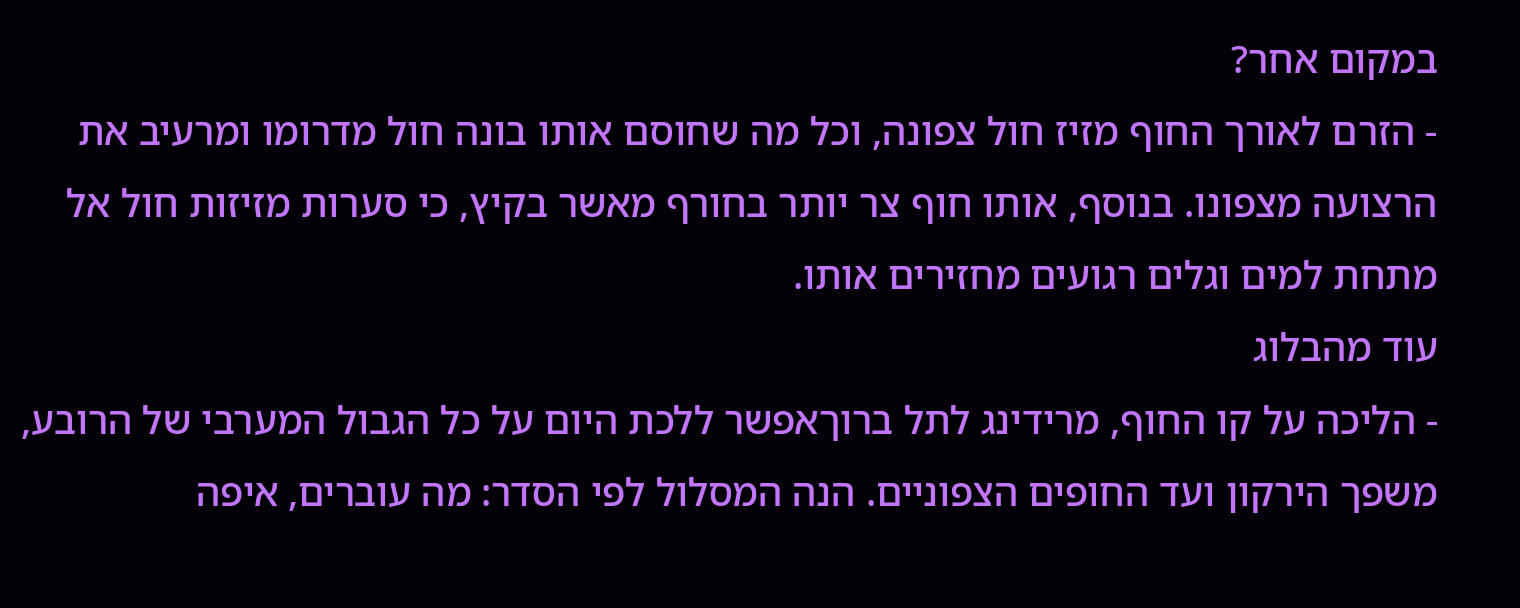במקום אחר?
- הזרם לאורך החוף מזיז חול צפונה, וכל מה שחוסם אותו בונה חול מדרומו ומרעיב את הרצועה מצפונו. בנוסף, אותו חוף צר יותר בחורף מאשר בקיץ, כי סערות מזיזות חול אל מתחת למים וגלים רגועים מחזירים אותו.
עוד מהבלוג
- הליכה על קו החוף, מרידינג לתל ברוךאפשר ללכת היום על כל הגבול המערבי של הרובע, משפך הירקון ועד החופים הצפוניים. הנה המסלול לפי הסדר: מה עוברים, איפה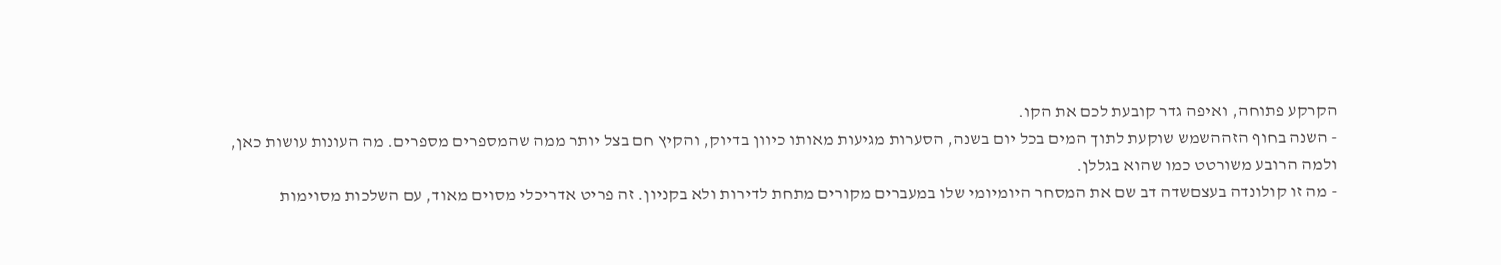הקרקע פתוחה, ואיפה גדר קובעת לכם את הקו.
- השנה בחוף הזההשמש שוקעת לתוך המים בכל יום בשנה, הסערות מגיעות מאותו כיוון בדיוק, והקיץ חם בצל יותר ממה שהמספרים מספרים. מה העונות עושות כאן, ולמה הרובע משורטט כמו שהוא בגללן.
- מה זו קולונדה בעצםשדה דב שם את המסחר היומיומי שלו במעברים מקורים מתחת לדירות ולא בקניון. זה פריט אדריכלי מסוים מאוד, עם השלכות מסוימות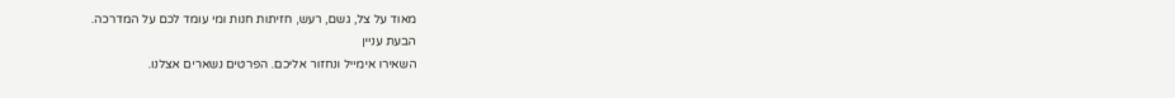מאוד על צל, גשם, רעש, חזיתות חנות ומי עומד לכם על המדרכה.
הבעת עניין
השאירו אימייל ונחזור אליכם. הפרטים נשארים אצלנו.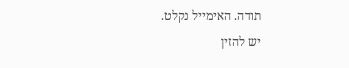תודה. האימייל נקלט.
יש להזין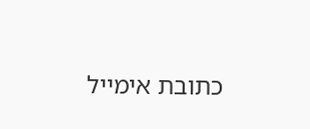כתובת אימייל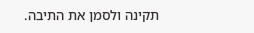תקינה ולסמן את התיבה.